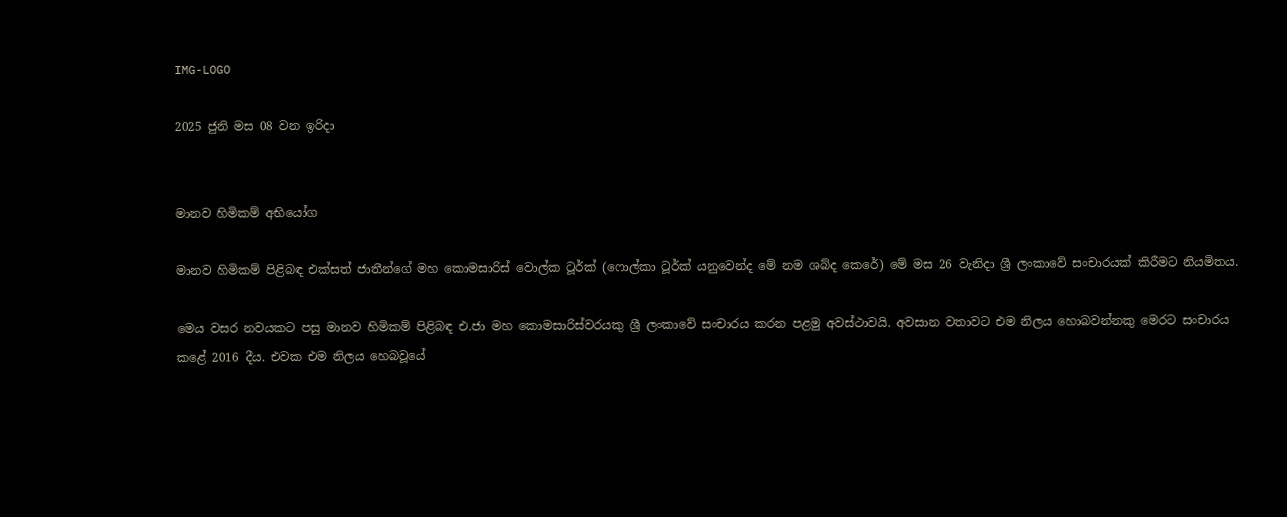IMG-LOGO

2025 ජුනි මස 08 වන ඉරිදා


මානව හිමිකම් අභියෝග

මානව හිමිකම් පිළිබඳ එක්සත් ජාතීන්ගේ මහ කොමසාරිස් වොල්ක ටූර්ක් (ෆොල්කා ටූර්ක් යනුවෙන්ද මේ නම ශබ්ද කෙරේ) මේ මස 26 වැනිදා ශ්‍රී ලංකාවේ සංචාරයක් කිරීමට නියමිතය.

මෙය වසර නවයකට පසු මානව හිමිකම් පිළිබඳ එ.ජා මහ කොමසාරිස්වරයකු ශ්‍රී ලංකාවේ සංචාරය කරන පළමු අවස්ථාවයි. අවසාන වතාවට එම නිලය හොබවන්නකු මෙරට සංචාරය කළේ 2016 දීය. එවක එම නිලය හෙබවූයේ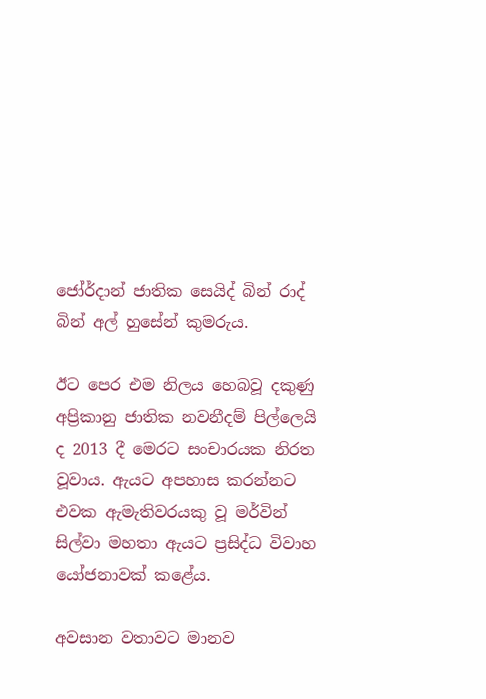ජෝර්දාන් ජාතික සෙයිද් බින් රාද් බින් අල් හුසේන් කුමරුය.

ඊට පෙර එම නිලය හෙබවූ දකුණු අප්‍රිකානු ජාතික නවනීදම් පිල්ලෙයි ද 2013 දී මෙරට සංචාරයක නිරත වූවාය. ඇයට අපහාස කරන්නට එවක ඇමැතිවරයකු වූ මර්වින් සිල්වා මහතා ඇයට ප්‍රසිද්ධ විවාහ යෝජනාවක් කළේය.

අවසාන වතාවට මානව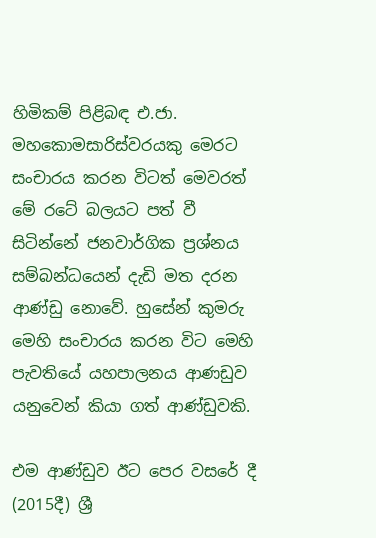හිමිකම් පිළිබඳ එ.ජා. මහකොමසාරිස්වරයකු මෙරට සංචාරය කරන විටත් මෙවරත් මේ රටේ බලයට පත් වී සිටින්නේ ජනවාර්ගික ප්‍රශ්නය සම්බන්ධයෙන් දැඩි මත දරන ආණ්ඩු නොවේ. හුසේන් කුමරු මෙහි සංචාරය කරන විට මෙහි පැවතියේ යහපාලනය ආණඩුව යනුවෙන් කියා ගත් ආණ්ඩුවකි.

එම ආණ්ඩුව ඊට පෙර වසරේ දී (2015දී) ශ්‍රී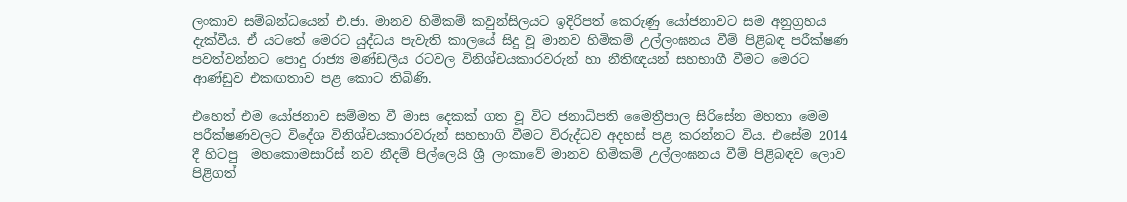ලංකාව සම්බන්ධයෙන් එ.ජා. මානව හිමිකම් කවුන්සිලයට ඉදිරිපත් කෙරුණු යෝජනාවට සම අනුග්‍රහය දැක්වීය. ඒ යටතේ මෙරට යුද්ධය පැවැති කාලයේ සිදු වූ මානව හිමිකම් උල්ලංඝනය වීම් පිළිබඳ පරීක්ෂණ පවත්වන්නට පොදු රාජ්‍ය මණ්ඩලීය රටවල විනිශ්චයකාරවරුන් හා නීතිඥයන් සහභාගී වීමට මෙරට ආණ්ඩුව එකඟතාව පළ කොට තිබිණි.

එහෙත් එම යෝජනාව සම්මත වී මාස දෙකක් ගත වූ විට ජනාධිපති මෛත්‍රීපාල සිරිසේන මහතා මෙම පරීක්ෂණවලට විදේශ විනිශ්චයකාරවරුන් සහභාගි වීමට විරුද්ධව අදහස් පළ කරන්නට විය. එසේම 2014 දී හිටපු  මහකොමසාරිස් නව නීදම් පිල්ලෙයි ශ්‍රී ලංකාවේ මානව හිමිකම් උල්ලංඝනය වීම් පිළිබඳව ලොව පිළිගත්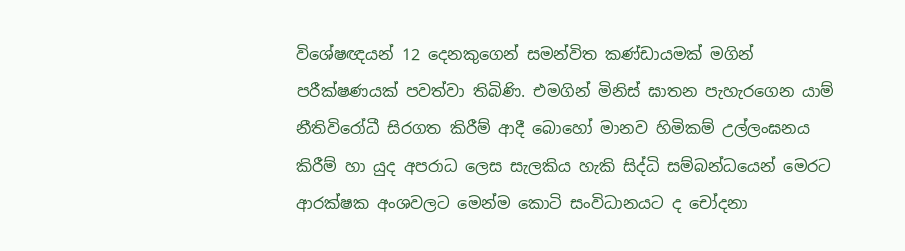විශේෂඥයන් 12 දෙනකුගෙන් සමන්විත කණ්ඩායමක් මගින් පරීක්ෂණයක් පවත්වා තිබිණි. එමගින් මිනිස් ඝාතන පැහැරගෙන යාම් නීතිවිරෝධී සිරගත කිරීම් ආදී බොහෝ මානව හිමිකම් උල්ලංඝනය කිරීම් හා යුද අපරාධ ලෙස සැලකිය හැකි සිද්ධි සම්බන්ධයෙන් මෙරට ආරක්ෂක අංශවලට මෙන්ම කොටි සංවිධානයට ද චෝදනා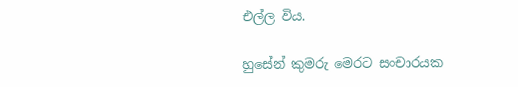එල්ල විය.

හුසේන් කුමරු මෙරට සංචාරයක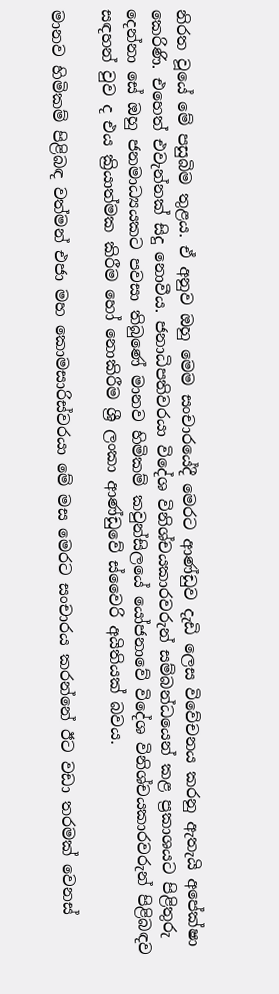නිරත වූයේ මේ පසුබිම තුළය. ඒ අනුව ඔහු මෙම සංචාරයේදී මෙරට ආණ්ඩුව දැඩි ලෙස විවේචනය කරනු ඇතැයි අපේක්ෂා කෙරිණි. එහෙත් එවැන්නක් සිදු නොවීය. ජනාධිපතිවරයා විදේශ විනිශ්චයකාරවරුන් සම්බන්ධයෙන් කළ ප්‍රකාශයට පිළිතුරු දෙන්නා සේ ඔහු ජනමාධ්‍යයකට පවසා තිබුණේ මානව හිමිකම් කවුන්සිලයේ යෝජනාවේ විදේශ විනිශ්චයකාරවරුන් පිළිබඳව සඳහන් වුව ද එය ක්‍රියාත්මක කිරීම හෝ නොකිරීම ශ්‍රී ලංකා ආණ්ඩුවේ ස්වෛරි අයිතියක් බවය.

මානව හිමිකම් පිළිබඳ වත්මන් එජා මහ කොමසාරිස්වරයා මේ මස මෙරට සංචාරය කරන්නේ ඊට වඩා තරමක් වෙනස්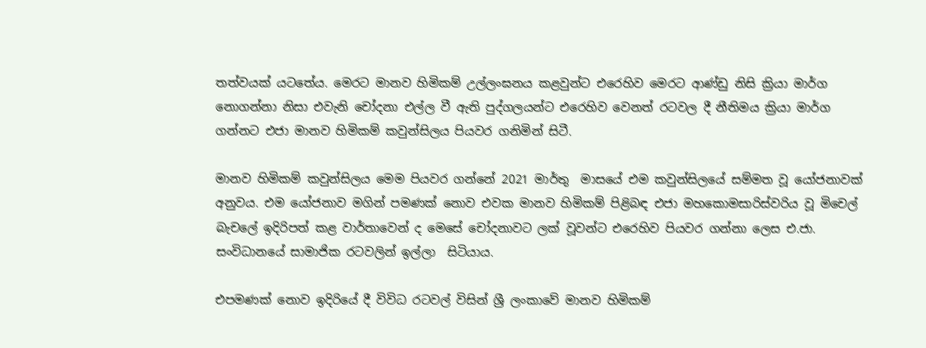තත්වයක් යටතේය. මෙරට මානව හිමිකම් උල්ලංඝනය කළවුන්ට එරෙහිව මෙරට ආණ්ඩු නිසි ක්‍රියා මාර්ග නොගන්නා නිසා එවැනි චෝදනා එල්ල වී ඇති පුද්ගලයන්ට එරෙහිව වෙනත් රටවල දී නීතිමය ක්‍රියා මාර්ග ගන්නට එජා මානව හිමිකම් කවුන්සිලය පියවර ගනිමින් සිටී.

මානව හිමිකම් කවුන්සිලය මෙම පියවර ගන්නේ 2021 මාර්තු  මාසයේ එම කවුන්සිලයේ සම්මත වූ යෝජනාවක් අනුවය. එම යෝජනාව මගින් පමණක් නොව එවක මානව හිමිකම් පිළිබඳ එජා මහකොමසාරිස්වරිය වූ මිචෙල් බැචලේ ඉදිරිපත් කළ වාර්තාවෙන් ද මෙසේ චෝදනාවට ලක් වූවන්ට එරෙහිව පියවර ගන්නා ලෙස එ.ජා. සංවිධානයේ සාමාජික රටවලින් ඉල්ලා  සිටියාය.

එපමණක් නොව ඉදිරියේ දී විවිධ රටවල් විසින් ශ්‍රී ලංකාවේ මානව හිමිකම්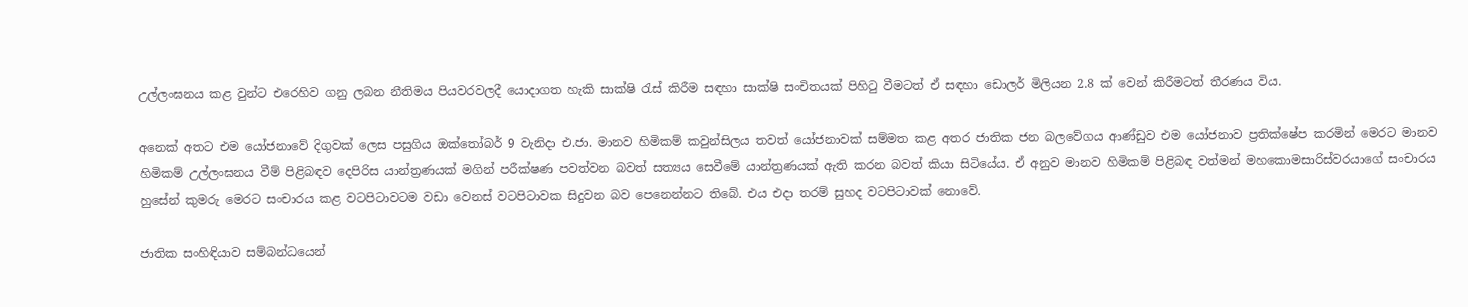උල්ලංඝනය කළ වුන්ට එරෙහිව ගනු ලබන නීතිමය පියවරවලදී යොදාගත හැකි සාක්ෂි රැස් කිරීම සඳහා සාක්ෂි සංචිතයක් පිහිටු වීමටත් ඒ සඳහා ඩොලර් මිලියන 2.8 ක් වෙන් කිරීමටත් තීරණය විය.

අනෙක් අතට එම යෝජනාවේ දිගුවක් ලෙස පසුගිය ඔක්තෝබර් 9 වැනිදා එ.ජා. මානව හිමිකම් කවුන්සිලය තවත් යෝජනාවක් සම්මත කළ අතර ජාතික ජන බලවේගය ආණ්ඩුව එම යෝජනාව ප්‍රතික්ෂේප කරමින් මෙරට මානව හිමිකම් උල්ලංඝනය වීම් පිළිබඳව දෙපිරිස යාන්ත්‍රණයක් මගින් පරීක්ෂණ පවත්වන බවත් සත්‍යය සෙවීමේ යාන්ත්‍රණයක් ඇති කරන බවත් කියා සිටියේය. ඒ අනුව මානව හිමිකම් පිළිබඳ වත්මන් මහකොමසාරිස්වරයාගේ සංචාරය හුසේන් කුමරු මෙරට සංචාරය කළ වටපිටාවටම වඩා වෙනස් වටපිටාවක සිදුවන බව පෙනෙන්නට තිබේ. එය එදා තරම් සුහද වටපිටාවක් නොවේ.

ජාතික සංහිඳියාව සම්බන්ධයෙන්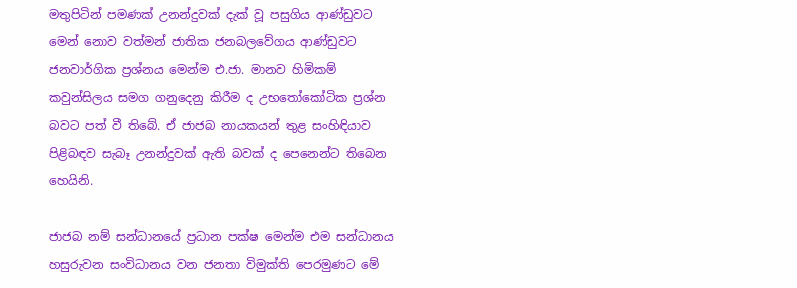මතුපිටින් පමණක් උනන්දුවක් දැක් වූ පසුගිය ආණ්ඩුවට මෙන් නොව වත්මන් ජාතික ජනබලවේගය ආණ්ඩුවට ජනවාර්ගික ප්‍රශ්නය මෙන්ම එ.ජා. මානව හිමිකම් කවුන්සිලය සමග ගනුදෙනු කිරීම ද උභතෝකෝටික ප්‍රශ්න බවට පත් වී තිබේ. ඒ ජාජබ නායකයන් තුළ සංහිඳියාව පිළිබඳව සැබෑ උනන්දුවක් ඇති බවක් ද පෙනෙන්ට තිබෙන හෙයිනි.

ජාජබ නම් සන්ධානයේ ප්‍රධාන පක්ෂ මෙන්ම එම සන්ධානය හසුරුවන සංවිධානය වන ජනතා විමුක්ති පෙරමුණට මේ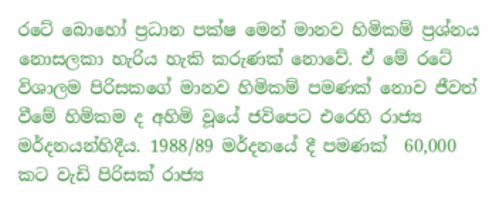රටේ බොහෝ ප්‍රධාන පක්ෂ මෙන් මානව හිමිකම් ප්‍රශ්නය නොසලකා හැරිය හැකි කරුණක් නොවේ. ඒ මේ රටේ විශාලම පිරිසකගේ මානව හිමිකම් පමණක් නොව ජීවත් වීමේ හිමිකම ද අහිමි වූයේ ජවිපෙට එරෙහි රාජ්‍ය මර්දනයන්හිදීය. 1988/89 මර්දනයේ දී පමණක්  60,000 කට වැඩි පිරිසක් රාජ්‍ය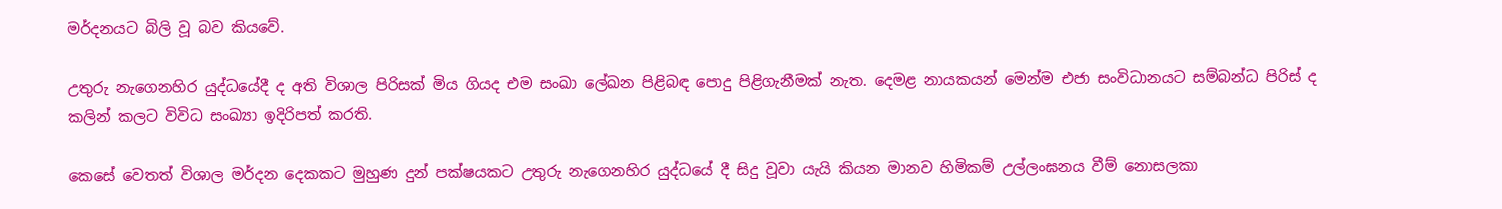මර්දනයට බිලි වූ බව කියවේ.

උතුරු නැගෙනහිර යුද්ධයේදී ද අති විශාල පිරිසක් මිය ගියද එම සංඛා ලේඛන පිළිබඳ පොදු පිළිගැනීමක් නැත. දෙමළ නායකයන් මෙන්ම එජා සංවිධානයට සම්බන්ධ පිරිස් ද කලින් කලට විවිධ සංඛ්‍යා ඉදිරිපත් කරති.

කෙසේ වෙතත් විශාල මර්දන දෙකකට මුහුණ දුන් පක්ෂයකට උතුරු නැගෙනහිර යුද්ධයේ දී සිදු වූවා යැයි කියන මානව හිමිකම් උල්ලංඝනය වීම් නොසලකා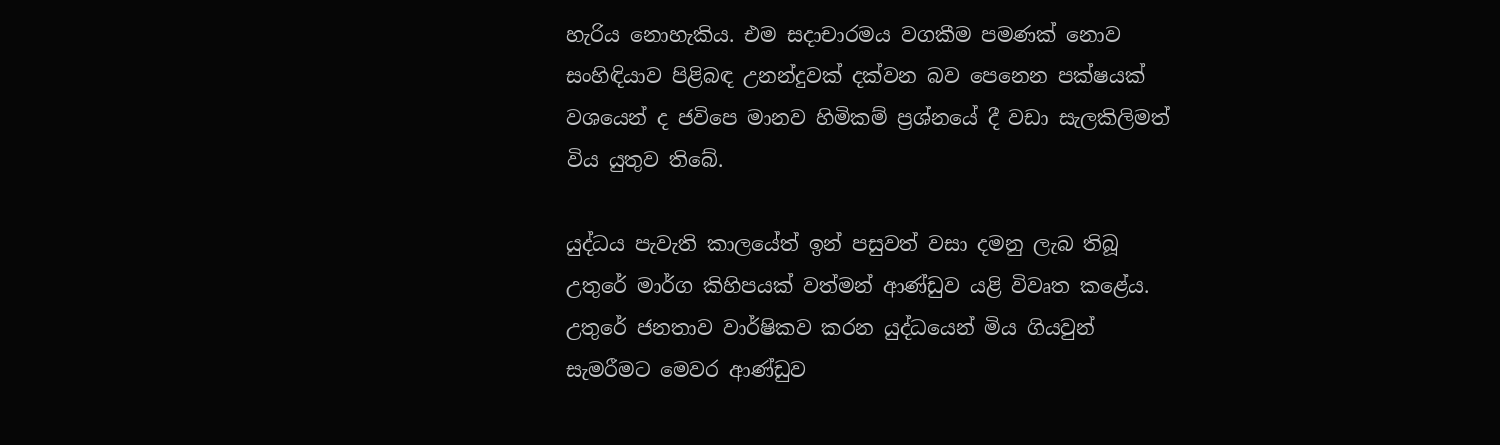හැරිය නොහැකිය. එම සදාචාරමය වගකීම පමණක් නොව සංහිඳියාව පිළිබඳ උනන්දුවක් දක්වන බව පෙනෙන පක්ෂයක් වශයෙන් ද ජවිපෙ මානව හිමිකම් ප්‍රශ්නයේ දී වඩා සැලකිලිමත් විය යුතුව තිබේ.

යුද්ධය පැවැති කාලයේත් ඉන් පසුවත් වසා දමනු ලැබ තිබූ උතුරේ මාර්ග කිහිපයක් වත්මන් ආණ්ඩුව යළි විවෘත කළේය. උතුරේ ජනතාව වාර්ෂිකව කරන යුද්ධයෙන් මිය ගියවුන් සැමරීමට මෙවර ආණ්ඩුව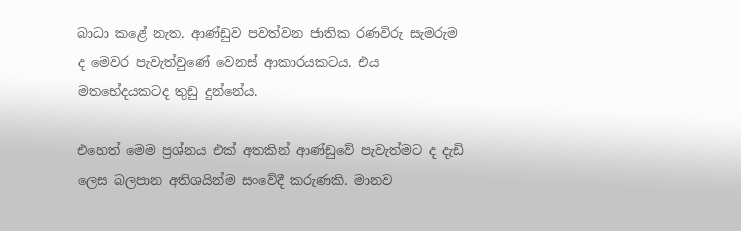බාධා කළේ නැත. ආණ්ඩුව පවත්වන ජාතික රණවිරු සැමරුම ද මෙවර පැවැත්වුණේ වෙනස් ආකාරයකටය. එය මතභේදයකටද තුඩු දුන්නේය.

එහෙත් මෙම ප්‍රශ්නය එක් අතකින් ආණ්ඩුවේ පැවැත්මට ද දැඩි ලෙස බලපාන අතිශයින්ම සංවේදී කරුණකි. මානව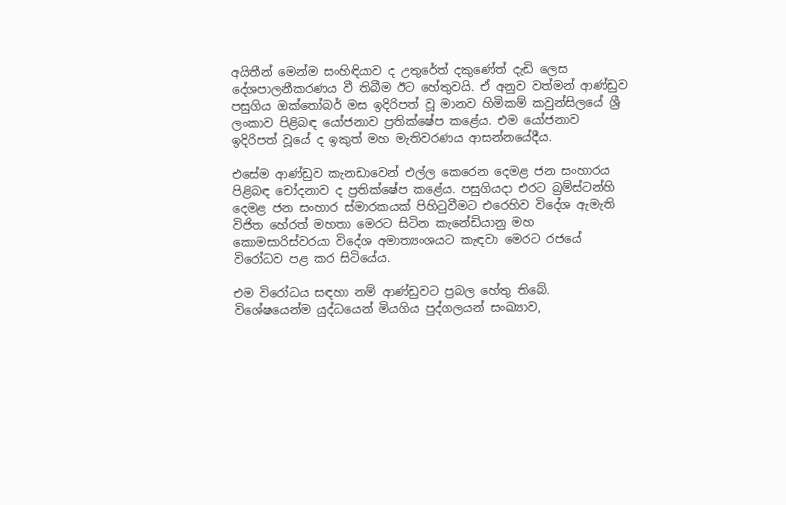අයිතීන් මෙන්ම සංහිඳියාව ද උතුරේත් දකුණේත් දැඩි ලෙස දේශපාලනීකරණය වී තිබීම ඊට හේතුවයි. ඒ අනුව වත්මන් ආණ්ඩුව පසුගිය ඔක්තෝබර් මස ඉදිරිපත් වූ මානව හිමිකම් කවුන්සිලයේ ශ්‍රී ලංකාව පිළිබඳ යෝජනාව ප්‍රතික්ෂේප කළේය. එම යෝජනාව ඉදිරිපත් වූයේ ද ඉකුත් මහ මැතිවරණය ආසන්නයේදීය.

එසේම ආණ්ඩුව කැනඩාවෙන් එල්ල කෙරෙන දෙමළ ජන සංහාරය පිළිබඳ චෝදනාව ද ප්‍රතික්ෂේප කළේය. පසුගියදා එරට බ්‍රම්ස්ටන්හි දෙමළ ජන සංහාර ස්මාරකයක් පිහිටුවීමට එරෙහිව විදේශ ඇමැති විජිත හේරත් මහතා මෙරට සිටින කැනේඩියානු මහ  කොමසාරිස්වරයා විදේශ අමාත්‍යංශයට කැඳවා මෙරට රජයේ විරෝධව පළ කර සිටියේය.

එම විරෝධය සඳහා නම් ආණ්ඩුවට ප්‍රබල හේතු තිබේ. විශේෂයෙන්ම යුද්ධයෙන් මියගිය පුද්ගලයන් සංඛ්‍යාව,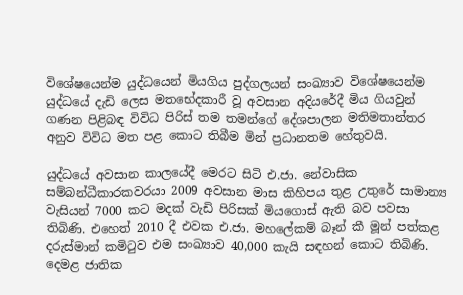විශේෂයෙන්ම යුද්ධයෙන් මියගිය පුද්ගලයන් සංඛ්‍යාව විශේෂයෙන්ම යුද්ධයේ දැඩි ලෙස මතභේදකාරී වූ අවසාන අදියරේදී මිය ගියවුන් ගණන පිළිබඳ විවිධ පිරිස් තම තමන්ගේ දේශපාලන මතිමතාන්තර අනුව විවිධ මත පළ කොට තිබීම මින් ප්‍රධානතම හේතුවයි.

යුද්ධයේ අවසාන කාලයේදී මෙරට සිටි එ.ජා. නේවාසික සම්බන්ධීකාරකවරයා 2009 අවසාන මාස කිහිපය තුළ උතුරේ සාමාන්‍ය වැසියන් 7000 කට මදක් වැඩි පිරිසක් මියගොස් ඇති බව පවසා තිබිණි. එහෙත් 2010 දී එවක එ.ජා. මහලේකම් බෑන් කී මූන් පත්කළ දරුස්මාන් කමිටුව එම සංඛ්‍යාව 40,000 කැයි සඳහන් කොට තිබිණි. දෙමළ ජාතික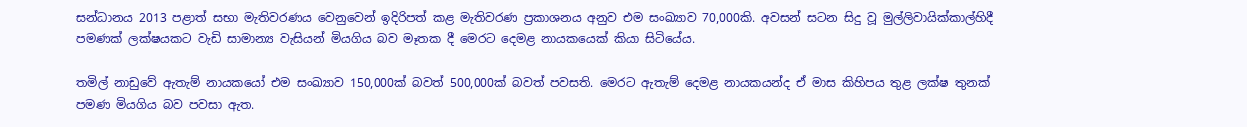සන්ධානය 2013 පළාත් සභා මැතිවරණය වෙනුවෙන් ඉදිරිපත් කළ මැතිවරණ ප්‍රකාශනය අනුව එම සංඛ්‍යාව 70,000කි. අවසන් සටන සිදු වූ මුල්ලිවායික්කාල්හිදී පමණක් ලක්ෂයකට වැඩි සාමාන්‍ය වැසියන් මියගිය බව මෑතක දී මෙරට දෙමළ නායකයෙක් කියා සිටියේය.

තමිල් නාඩුවේ ඇතැම් නායකයෝ එම සංඛ්‍යාව 150,000ක් බවත් 500,000ක් බවත් පවසති. මෙරට ඇතැම් දෙමළ නායකයන්ද ඒ මාස කිහිපය තුළ ලක්ෂ තුනක් පමණ මියගිය බව පවසා ඇත.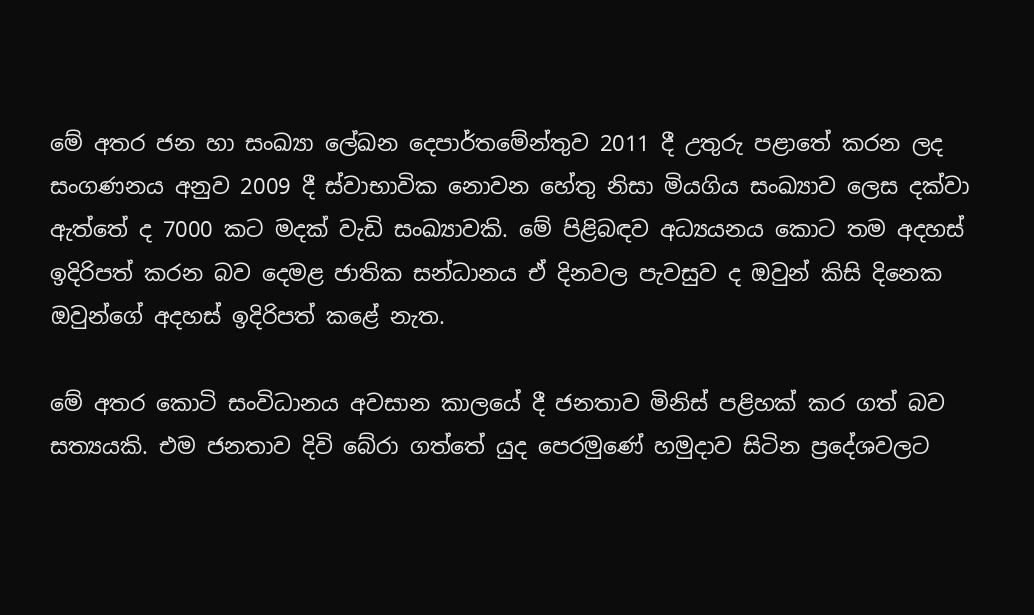මේ අතර ජන හා සංඛ්‍යා ලේඛන දෙපාර්තමේන්තුව 2011 දී උතුරු පළාතේ කරන ලද සංගණනය අනුව 2009 දී ස්වාභාවික නොවන හේතු නිසා මියගිය සංඛ්‍යාව ලෙස දක්වා ඇත්තේ ද 7000 කට මදක් වැඩි සංඛ්‍යාවකි. මේ පිළිබඳව අධ්‍යයනය කොට තම අදහස් ඉදිරිපත් කරන බව දෙමළ ජාතික සන්ධානය ඒ දිනවල පැවසුව ද ඔවුන් කිසි දිනෙක ඔවුන්ගේ අදහස් ඉදිරිපත් කළේ නැත.

මේ අතර කොටි සංවිධානය අවසාන කාලයේ දී ජනතාව මිනිස් පළිහක් කර ගත් බව සත්‍යයකි. එම ජනතාව දිවි බේරා ගත්තේ යුද පෙරමුණේ හමුදාව සිටින ප්‍රදේශවලට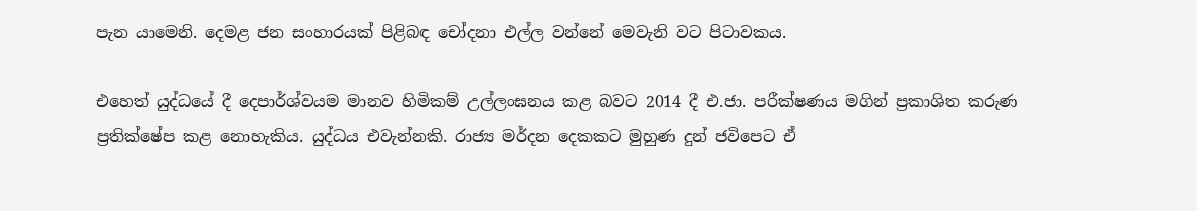පැන යාමෙනි. දෙමළ ජන සංහාරයක් පිළිබඳ චෝදනා එල්ල වන්නේ මෙවැනි වට පිටාවකය.

එහෙත් යුද්ධයේ දී දෙපාර්ශ්වයම මානව හිමිකම් උල්ලංඝනය කළ බවට 2014 දී එ.ජා. පරීක්ෂණය මගින් ප්‍රකාශිත කරුණ ප්‍රතික්ෂේප කළ නොහැකිය. යුද්ධය එවැන්නකි. රාජ්‍ය මර්දන දෙකකට මුහුණ දුන් ජවිපෙට ඒ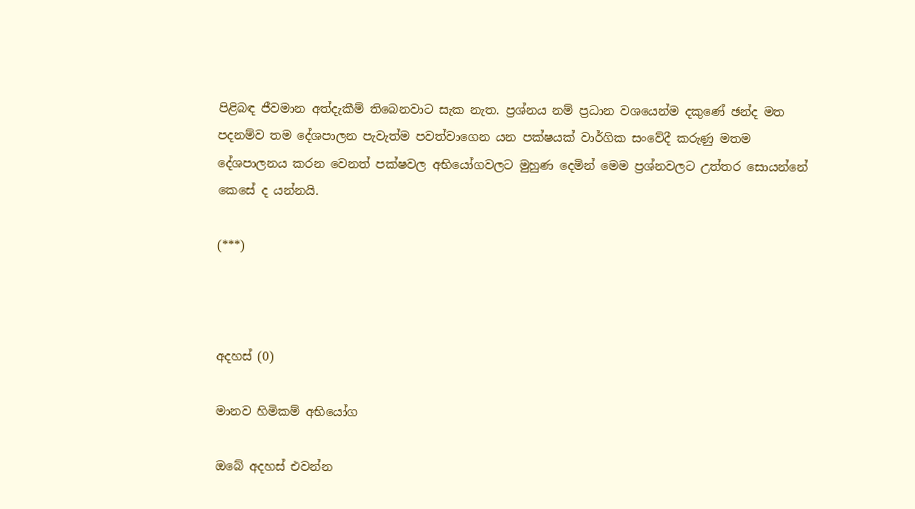පිළිබඳ ජීවමාන අත්දැකීම් තිබෙනවාට සැක නැත. ප්‍රශ්නය නම් ප්‍රධාන වශයෙන්ම දකුණේ ඡන්ද මත පදනම්ව තම දේශපාලන පැවැත්ම පවත්වාගෙන යන පක්ෂයක් වාර්ගික සංවේදී කරුණු මතම දේශපාලනය කරන වෙනත් පක්ෂවල අභියෝගවලට මුහුණ දෙමින් මෙම ප්‍රශ්නවලට උත්තර සොයන්නේ කෙසේ ද යන්නයි.

(***)



අදහස් (0)

මානව හිමිකම් අභියෝග

ඔබේ අදහස් එවන්න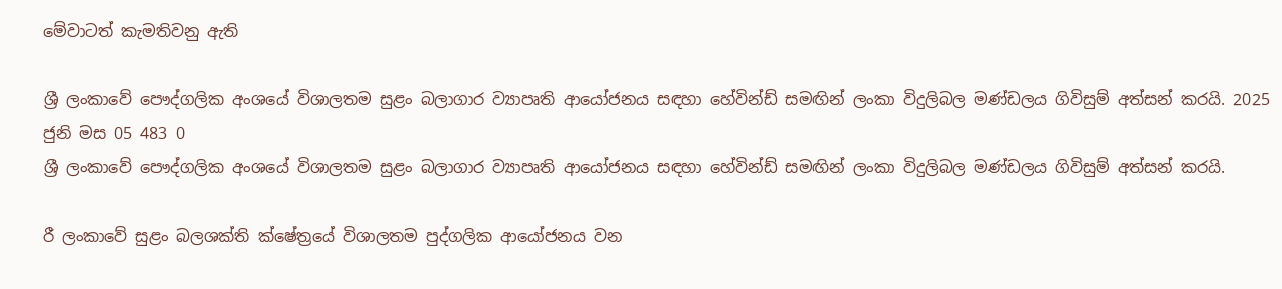මේවාටත් කැමතිවනු ඇති

ශ්‍රී ලංකාවේ පෞද්ගලික අංශයේ විශාලතම සුළං බලාගාර ව්‍යාපෘති ආයෝජනය සඳහා හේවින්ඩ් සමඟින් ලංකා විදුලිබල මණ්ඩලය ගිවිසුම් අත්සන් කරයි. 2025 ජුනි මස 05 483 0
ශ්‍රී ලංකාවේ පෞද්ගලික අංශයේ විශාලතම සුළං බලාගාර ව්‍යාපෘති ආයෝජනය සඳහා හේවින්ඩ් සමඟින් ලංකා විදුලිබල මණ්ඩලය ගිවිසුම් අත්සන් කරයි.

රී ලංකාවේ සුළං බලශක්ති ක්ෂේත්‍රයේ විශාලතම පුද්ගලික ආයෝජනය වන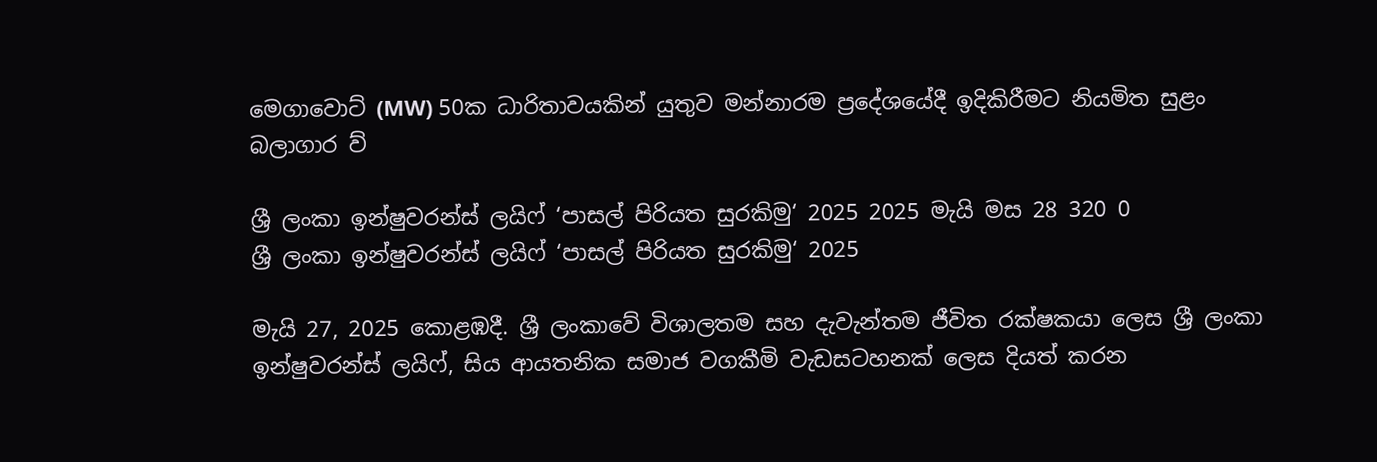මෙගාවොට් (MW) 50ක ධාරිතාවයකින් යුතුව මන්නාරම ප්‍රදේශයේදී ඉදිකිරීමට නියමිත සුළං බලාගාර ව්‍

ශ්‍රී ලංකා ඉන්ෂුවරන්ස් ලයිෆ් ‘පාසල් පිරියත සුරකිමු‘ 2025 2025 මැයි මස 28 320 0
ශ්‍රී ලංකා ඉන්ෂුවරන්ස් ලයිෆ් ‘පාසල් පිරියත සුරකිමු‘ 2025

මැයි 27, 2025 කොළඹදී. ශ්‍රී ලංකාවේ විශාලතම සහ දැවැන්තම ජීවිත රක්ෂකයා ලෙස ශ්‍රී ලංකා ඉන්ෂුවරන්ස් ලයිෆ්, සිය ආයතනික සමාජ වගකීමි වැඩසටහනක් ලෙස දියත් කරන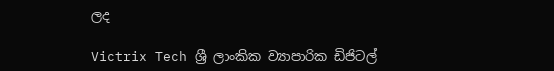ලද

Victrix Tech ශ්‍රී ලාංකික ව්‍යාපාරික ඩිජිටල්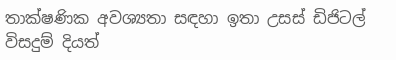තාක්ෂණික අවශ්‍යතා සඳහා ඉතා උසස් ඩිජිටල් විසදුම් දියත්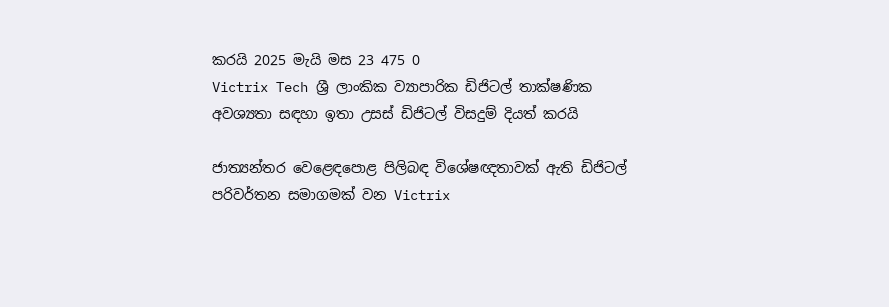කරයි 2025 මැයි මස 23 475 0
Victrix Tech ශ්‍රී ලාංකික ව්‍යාපාරික ඩිජිටල් තාක්ෂණික අවශ්‍යතා සඳහා ඉතා උසස් ඩිජිටල් විසදුම් දියත් කරයි

ජාත්‍යන්තර වෙළෙඳපොළ පිලිබඳ විශේෂඥතාවක් ඇති ඩිජිටල් පරිවර්තන සමාගමක් වන Victrix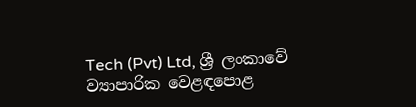Tech (Pvt) Ltd, ශ්‍රී ලංකාවේ ව්‍යාපාරික වෙළඳපොළ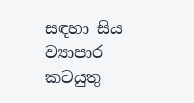සඳහා සිය ව්‍යාපාර කටයුතු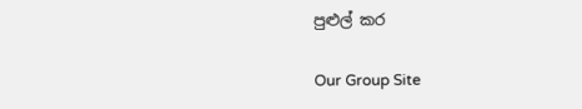පුළුල් කර

Our Group Site